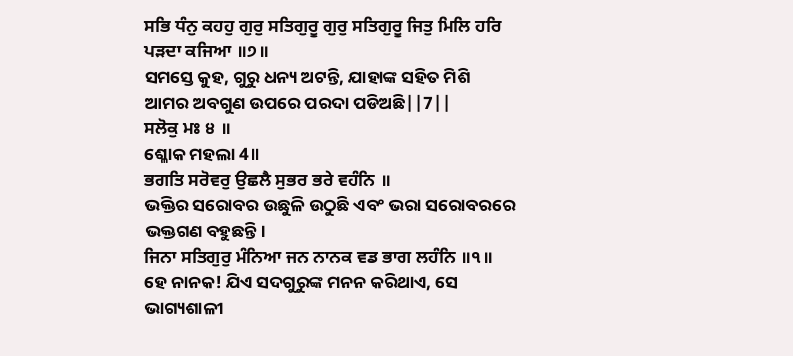ਸਭਿ ਧੰਨੁ ਕਹਹੁ ਗੁਰੁ ਸਤਿਗੁਰੂ ਗੁਰੁ ਸਤਿਗੁਰੂ ਜਿਤੁ ਮਿਲਿ ਹਰਿ ਪੜਦਾ ਕਜਿਆ ॥੭॥
ସମସ୍ତେ କୁହ, ଗୁରୁ ଧନ୍ୟ ଅଟନ୍ତି, ଯାହାଙ୍କ ସହିତ ମିଶି ଆମର ଅବଗୁଣ ଉପରେ ପରଦା ପଡିଅଛି||7||
ਸਲੋਕੁ ਮਃ ੪ ॥
ଶ୍ଳୋକ ମହଲା 4॥
ਭਗਤਿ ਸਰੋਵਰੁ ਉਛਲੈ ਸੁਭਰ ਭਰੇ ਵਹੰਨਿ ॥
ଭକ୍ତିର ସରୋବର ଉଛୁଳି ଉଠୁଛି ଏବଂ ଭରା ସରୋବରରେ ଭକ୍ତଗଣ ବହୁଛନ୍ତି।
ਜਿਨਾ ਸਤਿਗੁਰੁ ਮੰਨਿਆ ਜਨ ਨਾਨਕ ਵਡ ਭਾਗ ਲਹੰਨਿ ॥੧॥
ହେ ନାନକ! ଯିଏ ସଦଗୁରୁଙ୍କ ମନନ କରିଥାଏ, ସେ ଭାଗ୍ୟଶାଳୀ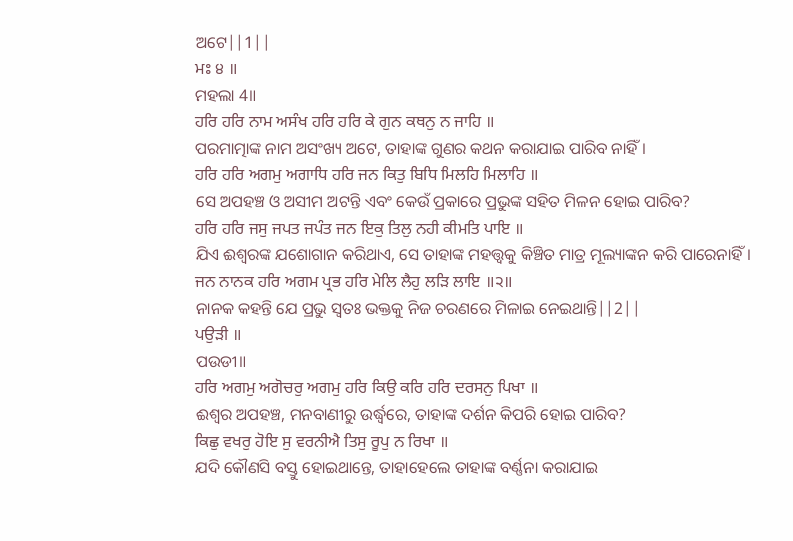ଅଟେ||1||
ਮਃ ੪ ॥
ମହଲା 4॥
ਹਰਿ ਹਰਿ ਨਾਮ ਅਸੰਖ ਹਰਿ ਹਰਿ ਕੇ ਗੁਨ ਕਥਨੁ ਨ ਜਾਹਿ ॥
ପରମାତ୍ମାଙ୍କ ନାମ ଅସଂଖ୍ୟ ଅଟେ, ତାହାଙ୍କ ଗୁଣର କଥନ କରାଯାଇ ପାରିବ ନାହିଁ।
ਹਰਿ ਹਰਿ ਅਗਮੁ ਅਗਾਧਿ ਹਰਿ ਜਨ ਕਿਤੁ ਬਿਧਿ ਮਿਲਹਿ ਮਿਲਾਹਿ ॥
ସେ ଅପହଞ୍ଚ ଓ ଅସୀମ ଅଟନ୍ତି ଏବଂ କେଉଁ ପ୍ରକାରେ ପ୍ରଭୁଙ୍କ ସହିତ ମିଳନ ହୋଇ ପାରିବ?
ਹਰਿ ਹਰਿ ਜਸੁ ਜਪਤ ਜਪੰਤ ਜਨ ਇਕੁ ਤਿਲੁ ਨਹੀ ਕੀਮਤਿ ਪਾਇ ॥
ଯିଏ ଈଶ୍ବରଙ୍କ ଯଶୋଗାନ କରିଥାଏ, ସେ ତାହାଙ୍କ ମହତ୍ତ୍ଵକୁ କିଞ୍ଚିତ ମାତ୍ର ମୂଲ୍ୟାଙ୍କନ କରି ପାରେନାହିଁ।
ਜਨ ਨਾਨਕ ਹਰਿ ਅਗਮ ਪ੍ਰਭ ਹਰਿ ਮੇਲਿ ਲੈਹੁ ਲੜਿ ਲਾਇ ॥੨॥
ନାନକ କହନ୍ତି ଯେ ପ୍ରଭୁ ସ୍ଵତଃ ଭକ୍ତକୁ ନିଜ ଚରଣରେ ମିଳାଇ ନେଇଥାନ୍ତି||2||
ਪਉੜੀ ॥
ପଉଡୀ॥
ਹਰਿ ਅਗਮੁ ਅਗੋਚਰੁ ਅਗਮੁ ਹਰਿ ਕਿਉ ਕਰਿ ਹਰਿ ਦਰਸਨੁ ਪਿਖਾ ॥
ଈଶ୍ଵର ଅପହଞ୍ଚ, ମନବାଣୀରୁ ଉର୍ଦ୍ଧ୍ଵରେ, ତାହାଙ୍କ ଦର୍ଶନ କିପରି ହୋଇ ପାରିବ?
ਕਿਛੁ ਵਖਰੁ ਹੋਇ ਸੁ ਵਰਨੀਐ ਤਿਸੁ ਰੂਪੁ ਨ ਰਿਖਾ ॥
ଯଦି କୌଣସି ବସ୍ତୁ ହୋଇଥାନ୍ତେ, ତାହାହେଲେ ତାହାଙ୍କ ବର୍ଣ୍ଣନା କରାଯାଇ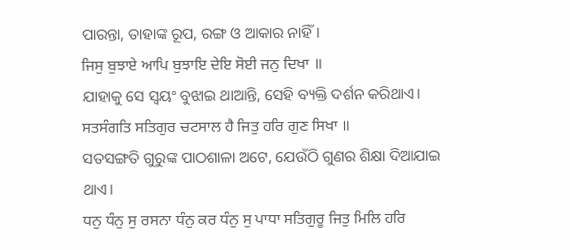ପାରନ୍ତା, ତାହାଙ୍କ ରୂପ, ରଙ୍ଗ ଓ ଆକାର ନାହିଁ।
ਜਿਸੁ ਬੁਝਾਏ ਆਪਿ ਬੁਝਾਇ ਦੇਇ ਸੋਈ ਜਨੁ ਦਿਖਾ ॥
ଯାହାକୁ ସେ ସ୍ଵୟଂ ବୁଝାଇ ଥାଆନ୍ତି, ସେହି ବ୍ୟକ୍ତି ଦର୍ଶନ କରିଥାଏ।
ਸਤਸੰਗਤਿ ਸਤਿਗੁਰ ਚਟਸਾਲ ਹੈ ਜਿਤੁ ਹਰਿ ਗੁਣ ਸਿਖਾ ॥
ସତସଙ୍ଗତି ଗୁରୁଙ୍କ ପାଠଶାଳା ଅଟେ, ଯେଉଁଠି ଗୁଣର ଶିକ୍ଷା ଦିଆଯାଇ ଥାଏ।
ਧਨੁ ਧੰਨੁ ਸੁ ਰਸਨਾ ਧੰਨੁ ਕਰ ਧੰਨੁ ਸੁ ਪਾਧਾ ਸਤਿਗੁਰੂ ਜਿਤੁ ਮਿਲਿ ਹਰਿ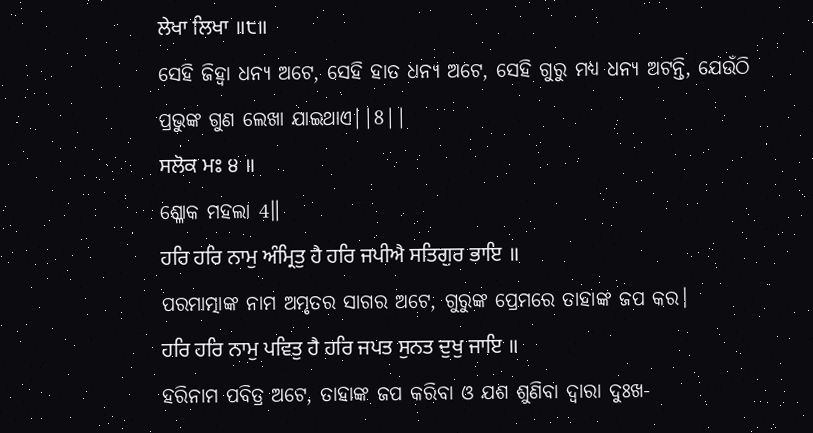ਲੇਖਾ ਲਿਖਾ ॥੮॥
ସେହି ଜିହ୍ଵା ଧନ୍ୟ ଅଟେ, ସେହି ହାତ ଧନ୍ୟ ଅଟେ, ସେହି ଗୁରୁ ମଧ୍ୟ ଧନ୍ୟ ଅଟନ୍ତି, ଯେଉଁଠି ପ୍ରଭୁଙ୍କ ଗୁଣ ଲେଖା ଯାଇଥାଏ||8||
ਸਲੋਕ ਮਃ ੪ ॥
ଶ୍ଳୋକ ମହଲା 4॥
ਹਰਿ ਹਰਿ ਨਾਮੁ ਅੰਮ੍ਰਿਤੁ ਹੈ ਹਰਿ ਜਪੀਐ ਸਤਿਗੁਰ ਭਾਇ ॥
ପରମାତ୍ମାଙ୍କ ନାମ ଅମୃତର ସାଗର ଅଟେ, ଗୁରୁଙ୍କ ପ୍ରେମରେ ତାହାଙ୍କ ଜପ କର।
ਹਰਿ ਹਰਿ ਨਾਮੁ ਪਵਿਤੁ ਹੈ ਹਰਿ ਜਪਤ ਸੁਨਤ ਦੁਖੁ ਜਾਇ ॥
ହରିନାମ ପବିତ୍ର ଅଟେ, ତାହାଙ୍କ ଜପ କରିବା ଓ ଯଶ ଶୁଣିବା ଦ୍ଵାରା ଦୁଃଖ-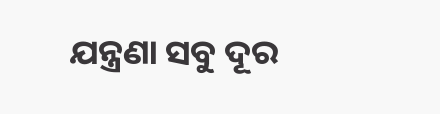ଯନ୍ତ୍ରଣା ସବୁ ଦୂର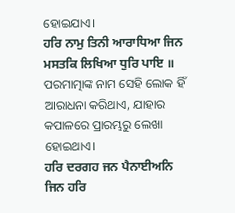ହୋଇଯାଏ।
ਹਰਿ ਨਾਮੁ ਤਿਨੀ ਆਰਾਧਿਆ ਜਿਨ ਮਸਤਕਿ ਲਿਖਿਆ ਧੁਰਿ ਪਾਇ ॥
ପରମାତ୍ମାଙ୍କ ନାମ ସେହି ଲୋକ ହିଁ ଆରାଧନା କରିଥାଏ, ଯାହାର କପାଳରେ ପ୍ରାରମ୍ଭରୁ ଲେଖା ହୋଇଥାଏ।
ਹਰਿ ਦਰਗਹ ਜਨ ਪੈਨਾਈਅਨਿ ਜਿਨ ਹਰਿ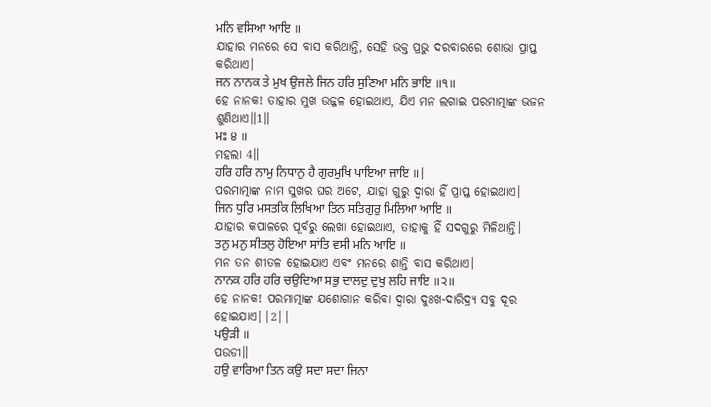ਮਨਿ ਵਸਿਆ ਆਇ ॥
ଯାହାର ମନରେ ସେ ବାସ କରିଥାନ୍ତି, ସେହି ଭକ୍ତ ପ୍ରଭୁ ଦରବାରରେ ଶୋଭା ପ୍ରାପ୍ତ କରିଥାଏ।
ਜਨ ਨਾਨਕ ਤੇ ਮੁਖ ਉਜਲੇ ਜਿਨ ਹਰਿ ਸੁਣਿਆ ਮਨਿ ਭਾਇ ॥੧॥
ହେ ନାନକ! ତାହାର ମୁଖ ଉଜ୍ଜଳ ହୋଇଥାଏ, ଯିଏ ମନ ଲଗାଇ ପରମାତ୍ମାଙ୍କ ଭଜନ ଶୁଣିଥାଏ॥1॥
ਮਃ ੪ ॥
ମହଲା 4॥
ਹਰਿ ਹਰਿ ਨਾਮੁ ਨਿਧਾਨੁ ਹੈ ਗੁਰਮੁਖਿ ਪਾਇਆ ਜਾਇ ॥|
ପରମାତ୍ମାଙ୍କ ନାମ ସୁଖର ଘର ଅଟେ, ଯାହା ଗୁରୁ ଦ୍ଵାରା ହିଁ ପ୍ରାପ୍ତ ହୋଇଥାଏ।
ਜਿਨ ਧੁਰਿ ਮਸਤਕਿ ਲਿਖਿਆ ਤਿਨ ਸਤਿਗੁਰੁ ਮਿਲਿਆ ਆਇ ॥
ଯାହାର କପାଳରେ ପୂର୍ବରୁ ଲେଖା ହୋଇଥାଏ, ତାହାକୁ ହିଁ ସଦଗୁରୁ ମିଳିଥାନ୍ତି।
ਤਨੁ ਮਨੁ ਸੀਤਲੁ ਹੋਇਆ ਸਾਂਤਿ ਵਸੀ ਮਨਿ ਆਇ ॥
ମନ ତନ ଶୀତଳ ହୋଇଯାଏ ଏବଂ ମନରେ ଶାନ୍ତି ବାସ କରିଥାଏ।
ਨਾਨਕ ਹਰਿ ਹਰਿ ਚਉਦਿਆ ਸਭੁ ਦਾਲਦੁ ਦੁਖੁ ਲਹਿ ਜਾਇ ॥੨॥
ହେ ନାନକ! ପରମାତ୍ମାଙ୍କ ଯଶୋଗାନ କରିବା ଦ୍ଵାରା ଦୁଃଖ-ଦାରିଦ୍ର୍ୟ ସବୁ ଦୂର ହୋଇଯାଏ||2||
ਪਉੜੀ ॥
ପଉଡୀ॥
ਹਉ ਵਾਰਿਆ ਤਿਨ ਕਉ ਸਦਾ ਸਦਾ ਜਿਨਾ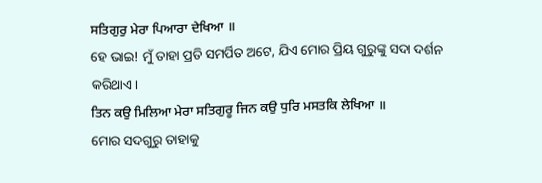ਸਤਿਗੁਰੁ ਮੇਰਾ ਪਿਆਰਾ ਦੇਖਿਆ ॥
ହେ ଭାଇ! ମୁଁ ତାହା ପ୍ରତି ସମର୍ପିତ ଅଟେ, ଯିଏ ମୋର ପ୍ରିୟ ଗୁରୁଙ୍କୁ ସଦା ଦର୍ଶନ କରିଥାଏ।
ਤਿਨ ਕਉ ਮਿਲਿਆ ਮੇਰਾ ਸਤਿਗੁਰੂ ਜਿਨ ਕਉ ਧੁਰਿ ਮਸਤਕਿ ਲੇਖਿਆ ॥
ମୋର ସଦଗୁରୁ ତାହାକୁ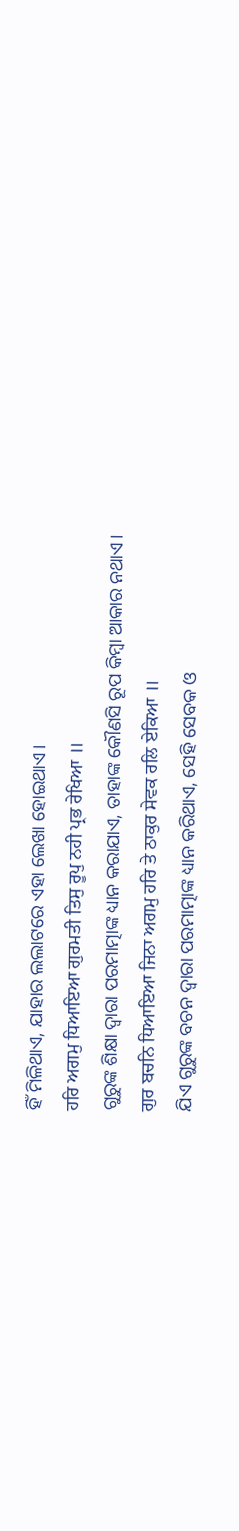ହିଁ ମିଳିଥାଏ, ଯାହାର ଲଲାଟରେ ଏହା ଲେଖା ହୋଇଥାଏ।
ਹਰਿ ਅਗਮੁ ਧਿਆਇਆ ਗੁਰਮਤੀ ਤਿਸੁ ਰੂਪੁ ਨਹੀ ਪ੍ਰਭ ਰੇਖਿਆ ॥
ଗୁରୁଙ୍କ ଶିକ୍ଷା ଦ୍ଵାରା ପରମାତ୍ମାଙ୍କ ଧ୍ୟାନ କରାଯାଏ, ତାହାଙ୍କ କୌଣସି ରୂପ କିମ୍ବା ଆକାର ନଥାଏ।
ਗੁਰ ਬਚਨਿ ਧਿਆਇਆ ਜਿਨਾ ਅਗਮੁ ਹਰਿ ਤੇ ਠਾਕੁਰ ਸੇਵਕ ਰਲਿ ਏਕਿਆ ॥
ଯିଏ ଗୁରୁଙ୍କ ବଚନ ଦ୍ଵାରା ପରମାତ୍ମାଙ୍କ ଧ୍ୟାନ କରିଥାଏ, ସେହି ସେବକ ଓ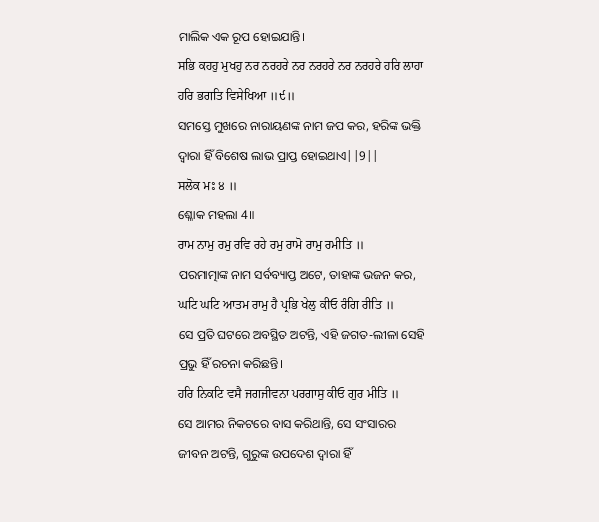ମାଲିକ ଏକ ରୂପ ହୋଇଯାନ୍ତି।
ਸਭਿ ਕਹਹੁ ਮੁਖਹੁ ਨਰ ਨਰਹਰੇ ਨਰ ਨਰਹਰੇ ਨਰ ਨਰਹਰੇ ਹਰਿ ਲਾਹਾ ਹਰਿ ਭਗਤਿ ਵਿਸੇਖਿਆ ॥੯॥
ସମସ୍ତେ ମୁଖରେ ନାରାୟଣଙ୍କ ନାମ ଜପ କର, ହରିଙ୍କ ଭକ୍ତି ଦ୍ଵାରା ହିଁ ବିଶେଷ ଲାଭ ପ୍ରାପ୍ତ ହୋଇଥାଏ||9||
ਸਲੋਕ ਮਃ ੪ ॥
ଶ୍ଳୋକ ମହଲା 4॥
ਰਾਮ ਨਾਮੁ ਰਮੁ ਰਵਿ ਰਹੇ ਰਮੁ ਰਾਮੋ ਰਾਮੁ ਰਮੀਤਿ ॥
ପରମାତ୍ମାଙ୍କ ନାମ ସର୍ବବ୍ୟାପ୍ତ ଅଟେ, ତାହାଙ୍କ ଭଜନ କର,
ਘਟਿ ਘਟਿ ਆਤਮ ਰਾਮੁ ਹੈ ਪ੍ਰਭਿ ਖੇਲੁ ਕੀਓ ਰੰਗਿ ਰੀਤਿ ॥
ସେ ପ୍ରତି ଘଟରେ ଅବସ୍ଥିତ ଅଟନ୍ତି, ଏହି ଜଗତ-ଲୀଳା ସେହି ପ୍ରଭୁ ହିଁ ରଚନା କରିଛନ୍ତି।
ਹਰਿ ਨਿਕਟਿ ਵਸੈ ਜਗਜੀਵਨਾ ਪਰਗਾਸੁ ਕੀਓ ਗੁਰ ਮੀਤਿ ॥
ସେ ଆମର ନିକଟରେ ବାସ କରିଥାନ୍ତି, ସେ ସଂସାରର ଜୀବନ ଅଟନ୍ତି, ଗୁରୁଙ୍କ ଉପଦେଶ ଦ୍ଵାରା ହିଁ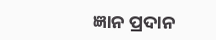ଜ୍ଞାନ ପ୍ରଦାନ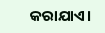କରାଯାଏ।